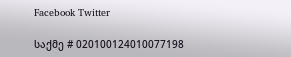Facebook Twitter

საქმე # 020100124010077198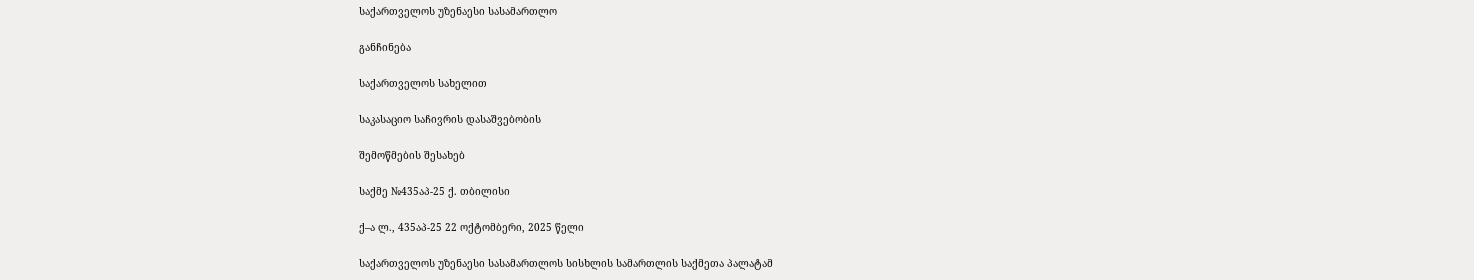საქართველოს უზენაესი სასამართლო

განჩინება

საქართველოს სახელით

საკასაციო საჩივრის დასაშვებობის

შემოწმების შესახებ

საქმე №435აპ-25 ქ. თბილისი

ქ–ა ლ., 435აპ-25 22 ოქტომბერი, 2025 წელი

საქართველოს უზენაესი სასამართლოს სისხლის სამართლის საქმეთა პალატამ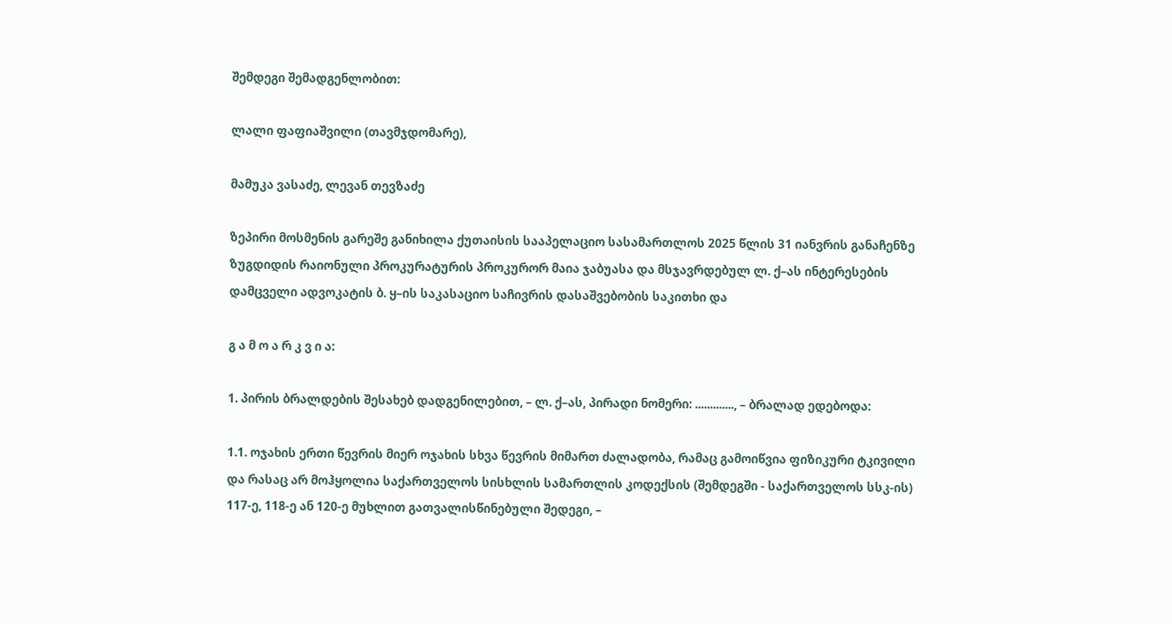შემდეგი შემადგენლობით:

ლალი ფაფიაშვილი (თავმჯდომარე),

მამუკა ვასაძე, ლევან თევზაძე

ზეპირი მოსმენის გარეშე განიხილა ქუთაისის სააპელაციო სასამართლოს 2025 წლის 31 იანვრის განაჩენზე ზუგდიდის რაიონული პროკურატურის პროკურორ მაია ჯაბუასა და მსჯავრდებულ ლ. ქ–ას ინტერესების დამცველი ადვოკატის ბ. ყ–ის საკასაციო საჩივრის დასაშვებობის საკითხი და

გ ა მ ო ა რ კ ვ ი ა:

1. პირის ბრალდების შესახებ დადგენილებით, – ლ. ქ–ას, პირადი ნომერი: ............., – ბრალად ედებოდა:

1.1. ოჯახის ერთი წევრის მიერ ოჯახის სხვა წევრის მიმართ ძალადობა, რამაც გამოიწვია ფიზიკური ტკივილი და რასაც არ მოჰყოლია საქართველოს სისხლის სამართლის კოდექსის (შემდეგში - საქართველოს სსკ-ის) 117-ე, 118-ე ან 120-ე მუხლით გათვალისწინებული შედეგი, –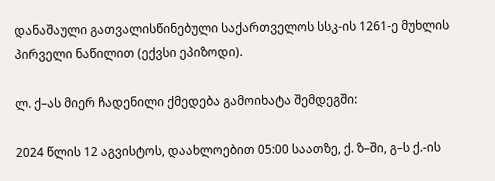დანაშაული გათვალისწინებული საქართველოს სსკ-ის 1261-ე მუხლის პირველი ნაწილით (ექვსი ეპიზოდი).

ლ. ქ–ას მიერ ჩადენილი ქმედება გამოიხატა შემდეგში:

2024 წლის 12 აგვისტოს, დაახლოებით 05:00 საათზე, ქ. ზ–ში, გ–ს ქ.-ის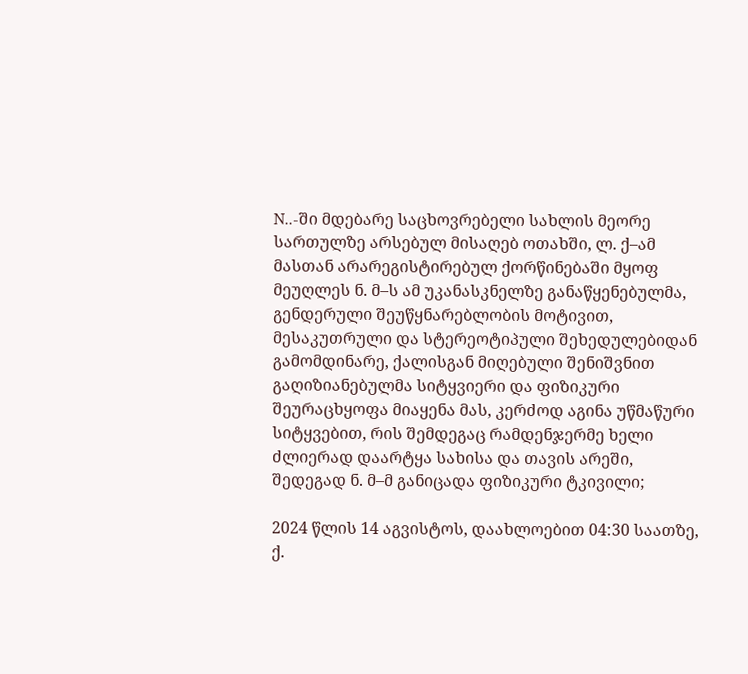N..-ში მდებარე საცხოვრებელი სახლის მეორე სართულზე არსებულ მისაღებ ოთახში, ლ. ქ–ამ მასთან არარეგისტირებულ ქორწინებაში მყოფ მეუღლეს ნ. მ–ს ამ უკანასკნელზე განაწყენებულმა, გენდერული შეუწყნარებლობის მოტივით, მესაკუთრული და სტერეოტიპული შეხედულებიდან გამომდინარე, ქალისგან მიღებული შენიშვნით გაღიზიანებულმა სიტყვიერი და ფიზიკური შეურაცხყოფა მიაყენა მას, კერძოდ აგინა უწმაწური სიტყვებით, რის შემდეგაც რამდენჯერმე ხელი ძლიერად დაარტყა სახისა და თავის არეში, შედეგად ნ. მ–მ განიცადა ფიზიკური ტკივილი;

2024 წლის 14 აგვისტოს, დაახლოებით 04:30 საათზე, ქ.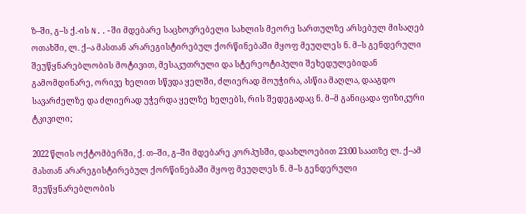ზ–ში, გ–ს ქ.-ის N..-ში მდებარე საცხოვრებელი სახლის მეორე სართულზე არსებულ მისაღებ ოთახში, ლ. ქ–ა მასთან არარეგისტირებულ ქორწინებაში მყოფ მეუღლეს ნ. მ–ს გენდერული შეუწყნარებლობის მოტივით, მესაკუთრული და სტერეოტიპული შეხედულებიდან გამომდინარე, ორივე ხელით სწვდა ყელში, ძლიერად მოუჭირა, ასწია მაღლა, დააგდო სავარძელზე და ძლიერად უჭერდა ყელზე ხელებს, რის შედეგადაც ნ. მ–მ განიცადა ფიზიკური ტკივილი;

2022 წლის ოქტომბერში, ქ. თ–ში, გ–ში მდებარე კორპუსში, დაახლოებით 23:00 საათზე ლ. ქ–ამ მასთან არარეგისტირებულ ქორწინებაში მყოფ მეუღლეს ნ. მ–ს გენდერული შეუწყნარებლობის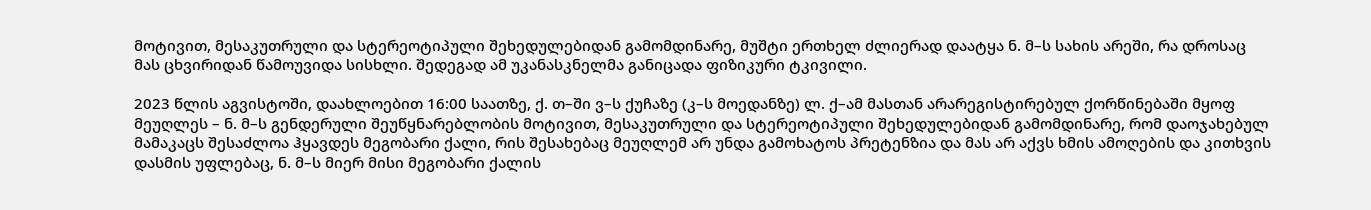მოტივით, მესაკუთრული და სტერეოტიპული შეხედულებიდან გამომდინარე, მუშტი ერთხელ ძლიერად დაატყა ნ. მ–ს სახის არეში, რა დროსაც მას ცხვირიდან წამოუვიდა სისხლი. შედეგად ამ უკანასკნელმა განიცადა ფიზიკური ტკივილი.

2023 წლის აგვისტოში, დაახლოებით 16:00 საათზე, ქ. თ–ში ვ–ს ქუჩაზე (კ–ს მოედანზე) ლ. ქ–ამ მასთან არარეგისტირებულ ქორწინებაში მყოფ მეუღლეს – ნ. მ–ს გენდერული შეუწყნარებლობის მოტივით, მესაკუთრული და სტერეოტიპული შეხედულებიდან გამომდინარე, რომ დაოჯახებულ მამაკაცს შესაძლოა ჰყავდეს მეგობარი ქალი, რის შესახებაც მეუღლემ არ უნდა გამოხატოს პრეტენზია და მას არ აქვს ხმის ამოღების და კითხვის დასმის უფლებაც, ნ. მ–ს მიერ მისი მეგობარი ქალის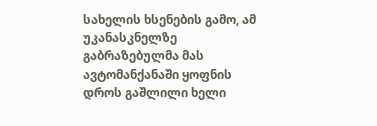სახელის ხსენების გამო, ამ უკანასკნელზე გაბრაზებულმა მას ავტომანქანაში ყოფნის დროს გაშლილი ხელი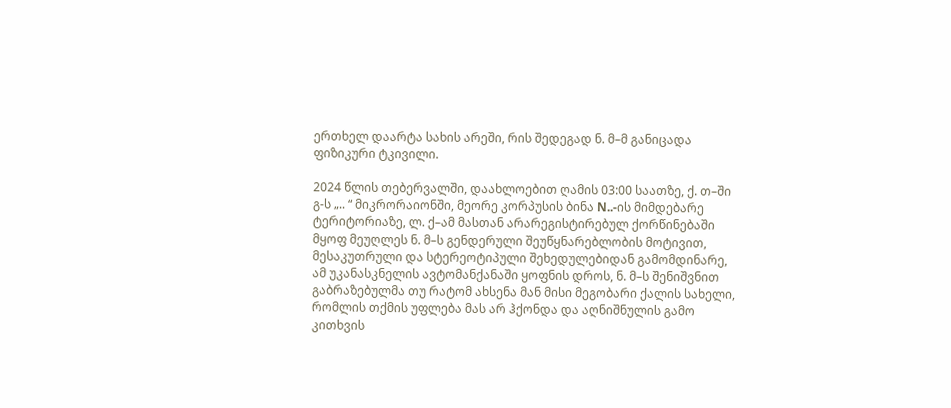ერთხელ დაარტა სახის არეში, რის შედეგად ნ. მ–მ განიცადა ფიზიკური ტკივილი.

2024 წლის თებერვალში, დაახლოებით ღამის 03:00 საათზე, ქ. თ–ში გ-ს „.. “ მიკრორაიონში, მეორე კორპუსის ბინა N..-ის მიმდებარე ტერიტორიაზე, ლ. ქ–ამ მასთან არარეგისტირებულ ქორწინებაში მყოფ მეუღლეს ნ. მ–ს გენდერული შეუწყნარებლობის მოტივით, მესაკუთრული და სტერეოტიპული შეხედულებიდან გამომდინარე, ამ უკანასკნელის ავტომანქანაში ყოფნის დროს, ნ. მ–ს შენიშვნით გაბრაზებულმა თუ რატომ ახსენა მან მისი მეგობარი ქალის სახელი, რომლის თქმის უფლება მას არ ჰქონდა და აღნიშნულის გამო კითხვის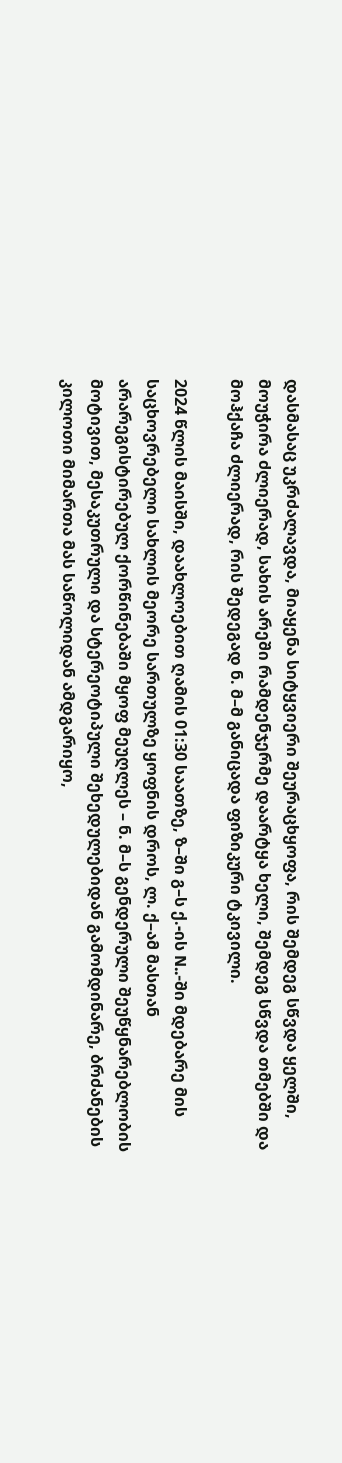დასმასაც უკრძალავდა, მიაყენა სიტყვიერი შეურაცხყოფა, რის შემდეგ სწვდა ყელში, მოუჭირა ძლიერად, სახის არეში რამდენჯერმე დაარტყა ხელი, შემდეგ სწვდა თმებში და მოჰქაჩა ძლიერად, რის შედეგად ნ. მ–მ განიცადა ფიზიკური ტკივილი.

2024 წლის მაისში, დაახლოებით ღამის 01:30 საათზე, ზ–ში გ–ს ქ.-ის N..-ში მდებარე მის საცხოვრებელი სახლის მეორე სართულზე ყოფნის დროს, ლ. ქ–ამ მასთან არარეგისტირებულ ქორწინებაში მყოფ მეუღლეს – ნ. მ–ს გენდერული შეუწყნარებლობის მოტივით, მესაკუთრული და სტერეოტიპული შეხედულებიდან გამომდინარე, ბრძანების კილოთი მიმართა მას საწოლიდან ამდგარიყო,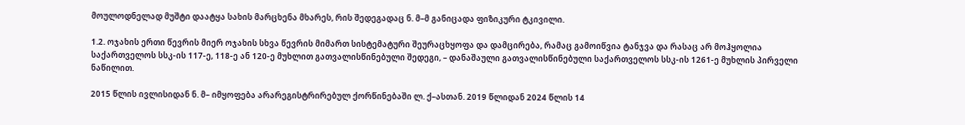მოულოდნელად მუშტი დაატყა სახის მარცხენა მხარეს, რის შედეგადაც ნ. მ–მ განიცადა ფიზიკური ტკივილი.

1.2. ოჯახის ერთი წევრის მიერ ოჯახის სხვა წევრის მიმართ სისტემატური შეურაცხყოფა და დამცირება, რამაც გამოიწვია ტანჯვა და რასაც არ მოჰყოლია საქართველოს სსკ-ის 117-ე, 118-ე ან 120-ე მუხლით გათვალისწინებული შედეგი, – დანაშაული გათვალისწინებული საქართველოს სსკ-ის 1261-ე მუხლის პირველი ნაწილით.

2015 წლის ივლისიდან ნ. მ– იმყოფება არარეგისტრირებულ ქორწინებაში ლ. ქ–ასთან. 2019 წლიდან 2024 წლის 14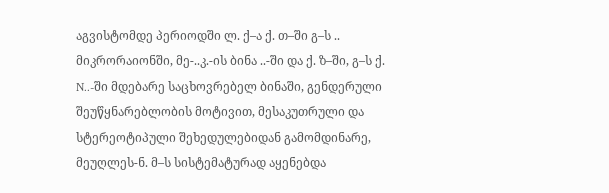აგვისტომდე პერიოდში ლ. ქ–ა ქ. თ–ში გ–ს .. მიკრორაიონში, მე-..კ.-ის ბინა ..-ში და ქ. ზ–ში, გ–ს ქ. N..-ში მდებარე საცხოვრებელ ბინაში, გენდერული შეუწყნარებლობის მოტივით, მესაკუთრული და სტერეოტიპული შეხედულებიდან გამომდინარე, მეუღლეს-ნ. მ–ს სისტემატურად აყენებდა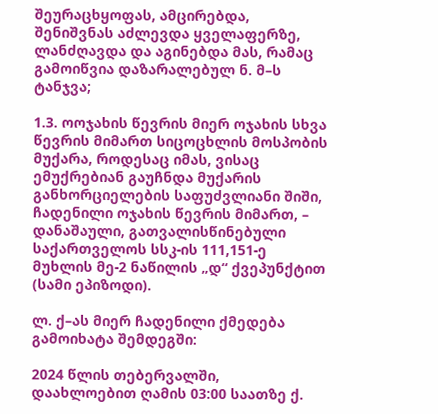შეურაცხყოფას, ამცირებდა, შენიშვნას აძლევდა ყველაფერზე, ლანძღავდა და აგინებდა მას, რამაც გამოიწვია დაზარალებულ ნ. მ–ს ტანჯვა;

1.3. ოოჯახის წევრის მიერ ოჯახის სხვა წევრის მიმართ სიცოცხლის მოსპობის მუქარა, როდესაც იმას, ვისაც ემუქრებიან გაუჩნდა მუქარის განხორციელების საფუძვლიანი შიში, ჩადენილი ოჯახის წევრის მიმართ, – დანაშაული, გათვალისწინებული საქართველოს სსკ-ის 111,151-ე მუხლის მე-2 ნაწილის „დ“ ქვეპუნქტით (სამი ეპიზოდი).

ლ. ქ–ას მიერ ჩადენილი ქმედება გამოიხატა შემდეგში:

2024 წლის თებერვალში, დაახლოებით ღამის 03:00 საათზე ქ.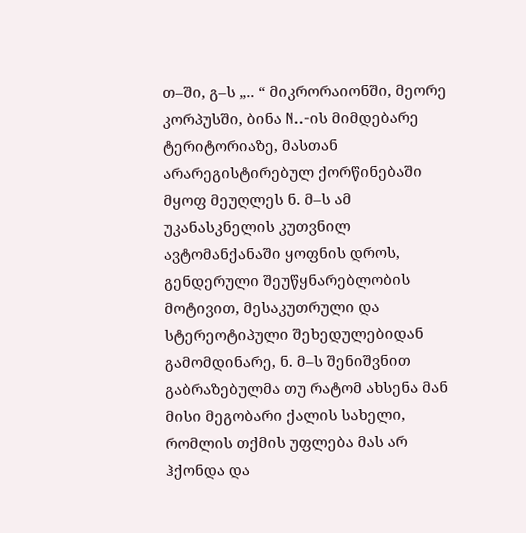თ–ში, გ–ს „.. “ მიკრორაიონში, მეორე კორპუსში, ბინა N..-ის მიმდებარე ტერიტორიაზე, მასთან არარეგისტირებულ ქორწინებაში მყოფ მეუღლეს ნ. მ–ს ამ უკანასკნელის კუთვნილ ავტომანქანაში ყოფნის დროს, გენდერული შეუწყნარებლობის მოტივით, მესაკუთრული და სტერეოტიპული შეხედულებიდან გამომდინარე, ნ. მ–ს შენიშვნით გაბრაზებულმა თუ რატომ ახსენა მან მისი მეგობარი ქალის სახელი, რომლის თქმის უფლება მას არ ჰქონდა და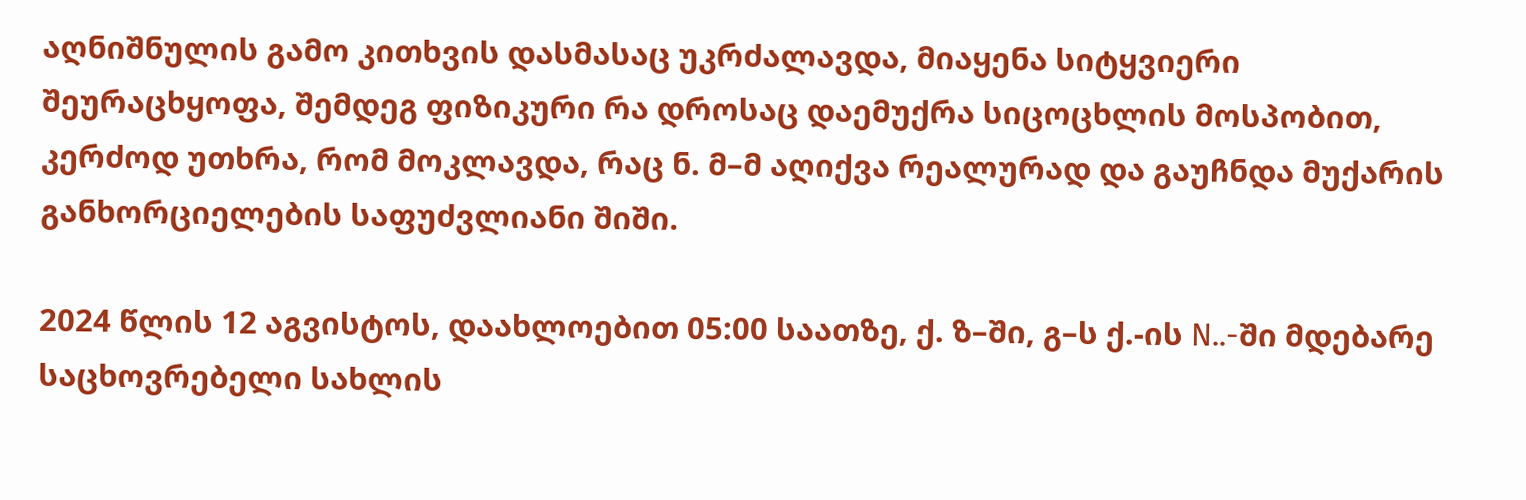აღნიშნულის გამო კითხვის დასმასაც უკრძალავდა, მიაყენა სიტყვიერი შეურაცხყოფა, შემდეგ ფიზიკური რა დროსაც დაემუქრა სიცოცხლის მოსპობით, კერძოდ უთხრა, რომ მოკლავდა, რაც ნ. მ–მ აღიქვა რეალურად და გაუჩნდა მუქარის განხორციელების საფუძვლიანი შიში.

2024 წლის 12 აგვისტოს, დაახლოებით 05:00 საათზე, ქ. ზ–ში, გ–ს ქ.-ის N..-ში მდებარე საცხოვრებელი სახლის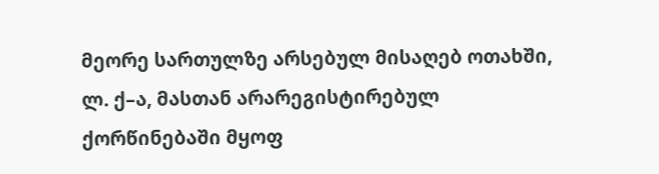მეორე სართულზე არსებულ მისაღებ ოთახში, ლ. ქ–ა, მასთან არარეგისტირებულ ქორწინებაში მყოფ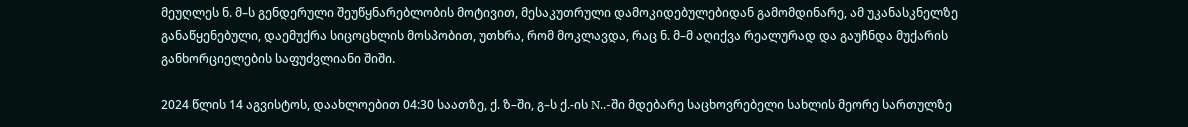მეუღლეს ნ. მ–ს გენდერული შეუწყნარებლობის მოტივით, მესაკუთრული დამოკიდებულებიდან გამომდინარე, ამ უკანასკნელზე განაწყენებული, დაემუქრა სიცოცხლის მოსპობით, უთხრა, რომ მოკლავდა, რაც ნ. მ–მ აღიქვა რეალურად და გაუჩნდა მუქარის განხორციელების საფუძვლიანი შიში.

2024 წლის 14 აგვისტოს, დაახლოებით 04:30 საათზე, ქ. ზ–ში, გ–ს ქ.-ის N..-ში მდებარე საცხოვრებელი სახლის მეორე სართულზე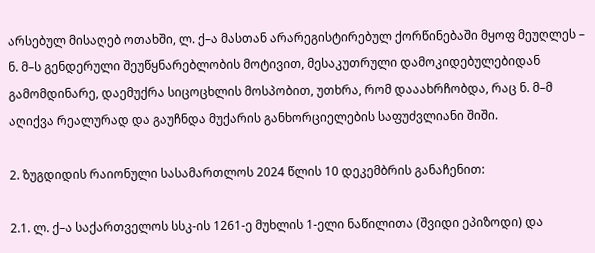არსებულ მისაღებ ოთახში, ლ. ქ–ა მასთან არარეგისტირებულ ქორწინებაში მყოფ მეუღლეს – ნ. მ–ს გენდერული შეუწყნარებლობის მოტივით, მესაკუთრული დამოკიდებულებიდან გამომდინარე, დაემუქრა სიცოცხლის მოსპობით, უთხრა, რომ დააახრჩობდა, რაც ნ. მ–მ აღიქვა რეალურად და გაუჩნდა მუქარის განხორციელების საფუძვლიანი შიში.

2. ზუგდიდის რაიონული სასამართლოს 2024 წლის 10 დეკემბრის განაჩენით:

2.1. ლ. ქ–ა საქართველოს სსკ-ის 1261-ე მუხლის 1-ელი ნაწილითა (შვიდი ეპიზოდი) და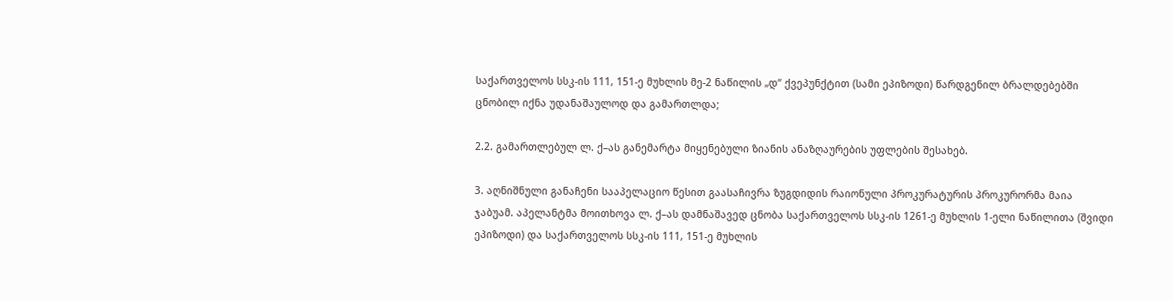საქართველოს სსკ-ის 111, 151-ე მუხლის მე-2 ნაწილის „დ“ ქვეპუნქტით (სამი ეპიზოდი) წარდგენილ ბრალდებებში ცნობილ იქნა უდანაშაულოდ და გამართლდა;

2.2. გამართლებულ ლ. ქ–ას განემარტა მიყენებული ზიანის ანაზღაურების უფლების შესახებ.

3. აღნიშნული განაჩენი სააპელაციო წესით გაასაჩივრა ზუგდიდის რაიონული პროკურატურის პროკურორმა მაია ჯაბუამ. აპელანტმა მოითხოვა ლ. ქ–ას დამნაშავედ ცნობა საქართველოს სსკ-ის 1261-ე მუხლის 1-ელი ნაწილითა (შვიდი ეპიზოდი) და საქართველოს სსკ-ის 111, 151-ე მუხლის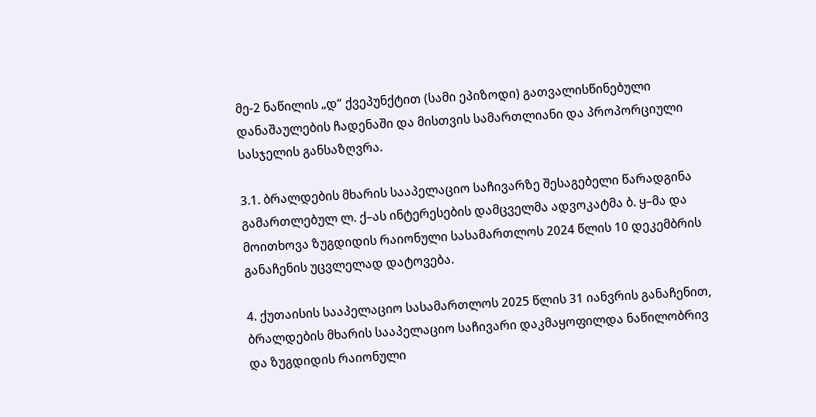მე-2 ნაწილის „დ“ ქვეპუნქტით (სამი ეპიზოდი) გათვალისწინებული დანაშაულების ჩადენაში და მისთვის სამართლიანი და პროპორციული სასჯელის განსაზღვრა.

3.1. ბრალდების მხარის სააპელაციო საჩივარზე შესაგებელი წარადგინა გამართლებულ ლ. ქ–ას ინტერესების დამცველმა ადვოკატმა ბ. ყ–მა და მოითხოვა ზუგდიდის რაიონული სასამართლოს 2024 წლის 10 დეკემბრის განაჩენის უცვლელად დატოვება.

4. ქუთაისის სააპელაციო სასამართლოს 2025 წლის 31 იანვრის განაჩენით, ბრალდების მხარის სააპელაციო საჩივარი დაკმაყოფილდა ნაწილობრივ და ზუგდიდის რაიონული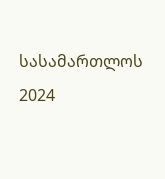სასამართლოს 2024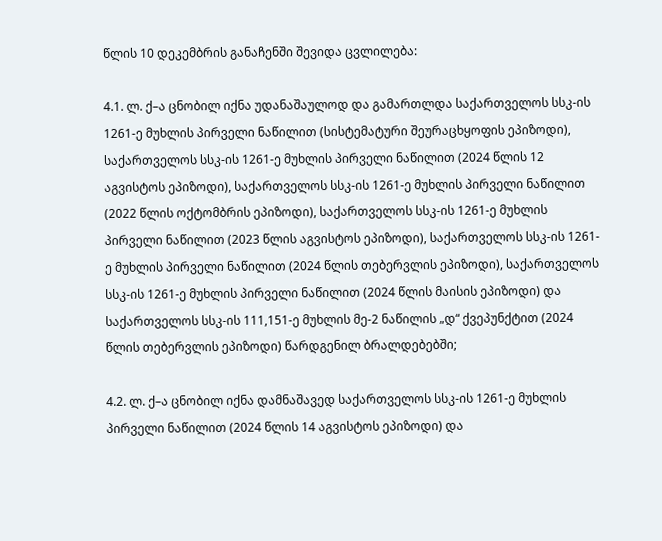წლის 10 დეკემბრის განაჩენში შევიდა ცვლილება:

4.1. ლ. ქ–ა ცნობილ იქნა უდანაშაულოდ და გამართლდა საქართველოს სსკ-ის 1261-ე მუხლის პირველი ნაწილით (სისტემატური შეურაცხყოფის ეპიზოდი), საქართველოს სსკ-ის 1261-ე მუხლის პირველი ნაწილით (2024 წლის 12 აგვისტოს ეპიზოდი), საქართველოს სსკ-ის 1261-ე მუხლის პირველი ნაწილით (2022 წლის ოქტომბრის ეპიზოდი), საქართველოს სსკ-ის 1261-ე მუხლის პირველი ნაწილით (2023 წლის აგვისტოს ეპიზოდი), საქართველოს სსკ-ის 1261-ე მუხლის პირველი ნაწილით (2024 წლის თებერვლის ეპიზოდი), საქართველოს სსკ-ის 1261-ე მუხლის პირველი ნაწილით (2024 წლის მაისის ეპიზოდი) და საქართველოს სსკ-ის 111,151-ე მუხლის მე-2 ნაწილის „დ“ ქვეპუნქტით (2024 წლის თებერვლის ეპიზოდი) წარდგენილ ბრალდებებში;

4.2. ლ. ქ–ა ცნობილ იქნა დამნაშავედ საქართველოს სსკ-ის 1261-ე მუხლის პირველი ნაწილით (2024 წლის 14 აგვისტოს ეპიზოდი) და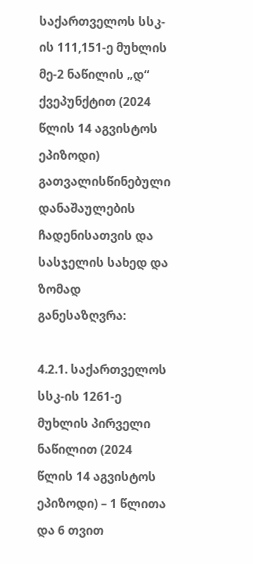საქართველოს სსკ-ის 111,151-ე მუხლის მე-2 ნაწილის „დ“ ქვეპუნქტით (2024 წლის 14 აგვისტოს ეპიზოდი) გათვალისწინებული დანაშაულების ჩადენისათვის და სასჯელის სახედ და ზომად განესაზღვრა:

4.2.1. საქართველოს სსკ-ის 1261-ე მუხლის პირველი ნაწილით (2024 წლის 14 აგვისტოს ეპიზოდი) – 1 წლითა და 6 თვით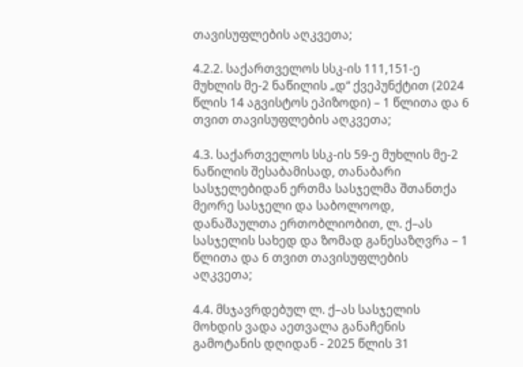თავისუფლების აღკვეთა;

4.2.2. საქართველოს სსკ-ის 111,151-ე მუხლის მე-2 ნაწილის „დ“ ქვეპუნქტით (2024 წლის 14 აგვისტოს ეპიზოდი) – 1 წლითა და 6 თვით თავისუფლების აღკვეთა;

4.3. საქართველოს სსკ-ის 59-ე მუხლის მე-2 ნაწილის შესაბამისად, თანაბარი სასჯელებიდან ერთმა სასჯელმა შთანთქა მეორე სასჯელი და საბოლოოდ, დანაშაულთა ერთობლიობით, ლ. ქ–ას სასჯელის სახედ და ზომად განესაზღვრა – 1 წლითა და 6 თვით თავისუფლების აღკვეთა;

4.4. მსჯავრდებულ ლ. ქ–ას სასჯელის მოხდის ვადა აეთვალა განაჩენის გამოტანის დღიდან - 2025 წლის 31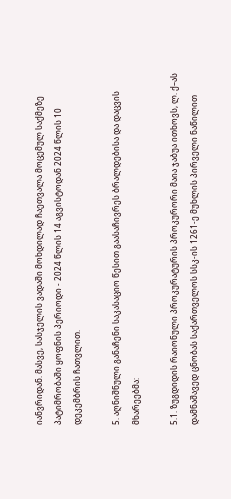იანვრიდან. მასვე, სასჯელის ვადაში მოხდილად ჩაეთვალა მოცემულ საქმეზე პატიმრობაში ყოფნის პერიოდი - 2024 წლის 14 აგვისტოდან 2024 წლის 10 დეკემბრის ჩათვლით.

5. აღნიშნული განაჩენი საკასაციო წესით გაასაჩივრეს ბრალდებისა და დაცვის მხარეებმა:

5.1. ზუგდიდის რაიონული პროკურატურის პროკურორი მაია ჯაბუა ითხოვს, ლ. ქ–ას დამნაშავედ ცნობას საქართველოს სსკ-ის 1261-ე მუხლის პირველი ნაწილით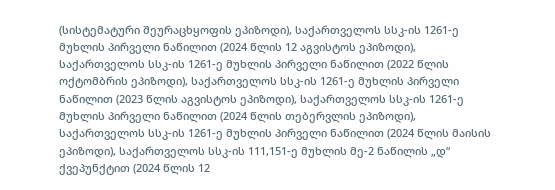(სისტემატური შეურაცხყოფის ეპიზოდი), საქართველოს სსკ-ის 1261-ე მუხლის პირველი ნაწილით (2024 წლის 12 აგვისტოს ეპიზოდი), საქართველოს სსკ-ის 1261-ე მუხლის პირველი ნაწილით (2022 წლის ოქტომბრის ეპიზოდი), საქართველოს სსკ-ის 1261-ე მუხლის პირველი ნაწილით (2023 წლის აგვისტოს ეპიზოდი), საქართველოს სსკ-ის 1261-ე მუხლის პირველი ნაწილით (2024 წლის თებერვლის ეპიზოდი), საქართველოს სსკ-ის 1261-ე მუხლის პირველი ნაწილით (2024 წლის მაისის ეპიზოდი), საქართველოს სსკ-ის 111,151-ე მუხლის მე-2 ნაწილის „დ“ ქვეპუნქტით (2024 წლის 12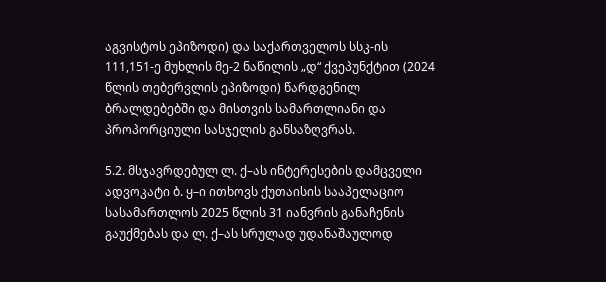აგვისტოს ეპიზოდი) და საქართველოს სსკ-ის 111,151-ე მუხლის მე-2 ნაწილის „დ“ ქვეპუნქტით (2024 წლის თებერვლის ეპიზოდი) წარდგენილ ბრალდებებში და მისთვის სამართლიანი და პროპორციული სასჯელის განსაზღვრას.

5.2. მსჯავრდებულ ლ. ქ–ას ინტერესების დამცველი ადვოკატი ბ. ყ–ი ითხოვს ქუთაისის სააპელაციო სასამართლოს 2025 წლის 31 იანვრის განაჩენის გაუქმებას და ლ. ქ–ას სრულად უდანაშაულოდ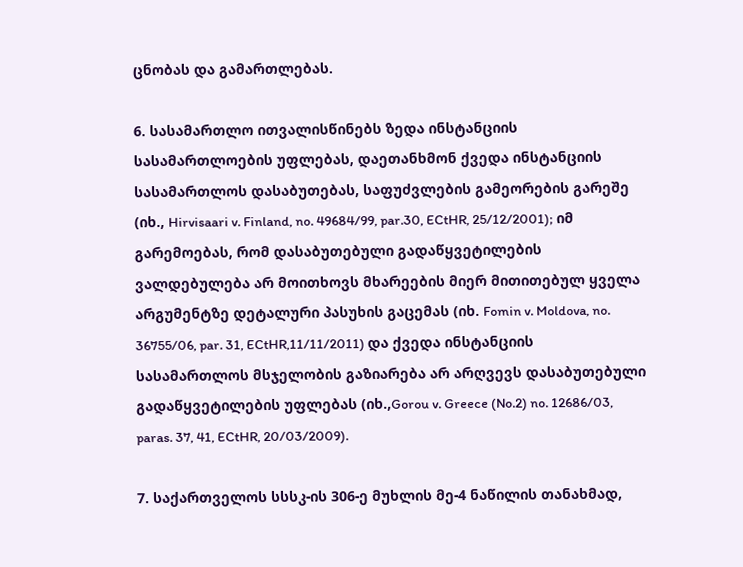ცნობას და გამართლებას.

6. სასამართლო ითვალისწინებს ზედა ინსტანციის სასამართლოების უფლებას, დაეთანხმონ ქვედა ინსტანციის სასამართლოს დასაბუთებას, საფუძვლების გამეორების გარეშე (იხ., Hirvisaari v. Finland, no. 49684/99, par.30, ECtHR, 25/12/2001); იმ გარემოებას, რომ დასაბუთებული გადაწყვეტილების ვალდებულება არ მოითხოვს მხარეების მიერ მითითებულ ყველა არგუმენტზე დეტალური პასუხის გაცემას (იხ. Fomin v. Moldova, no. 36755/06, par. 31, ECtHR,11/11/2011) და ქვედა ინსტანციის სასამართლოს მსჯელობის გაზიარება არ არღვევს დასაბუთებული გადაწყვეტილების უფლებას (იხ.,Gorou v. Greece (No.2) no. 12686/03, paras. 37, 41, ECtHR, 20/03/2009).

7. საქართველოს სსსკ-ის 306-ე მუხლის მე-4 ნაწილის თანახმად,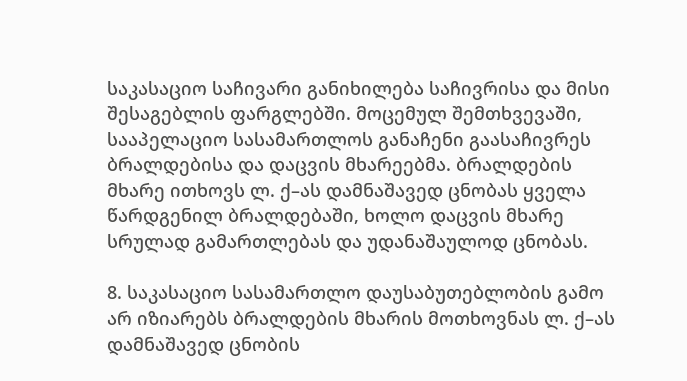საკასაციო საჩივარი განიხილება საჩივრისა და მისი შესაგებლის ფარგლებში. მოცემულ შემთხვევაში, სააპელაციო სასამართლოს განაჩენი გაასაჩივრეს ბრალდებისა და დაცვის მხარეებმა. ბრალდების მხარე ითხოვს ლ. ქ–ას დამნაშავედ ცნობას ყველა წარდგენილ ბრალდებაში, ხოლო დაცვის მხარე სრულად გამართლებას და უდანაშაულოდ ცნობას.

8. საკასაციო სასამართლო დაუსაბუთებლობის გამო არ იზიარებს ბრალდების მხარის მოთხოვნას ლ. ქ–ას დამნაშავედ ცნობის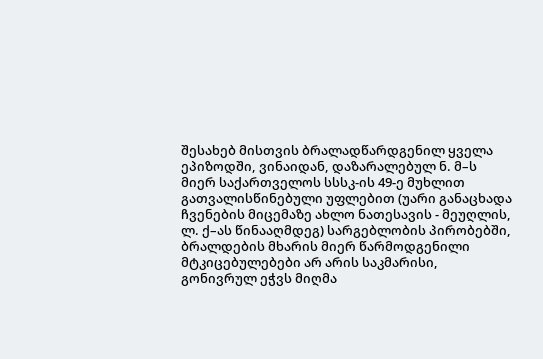შესახებ მისთვის ბრალადწარდგენილ ყველა ეპიზოდში, ვინაიდან, დაზარალებულ ნ. მ–ს მიერ საქართველოს სსსკ-ის 49-ე მუხლით გათვალისწინებული უფლებით (უარი განაცხადა ჩვენების მიცემაზე ახლო ნათესავის - მეუღლის, ლ. ქ–ას წინააღმდეგ) სარგებლობის პირობებში, ბრალდების მხარის მიერ წარმოდგენილი მტკიცებულებები არ არის საკმარისი, გონივრულ ეჭვს მიღმა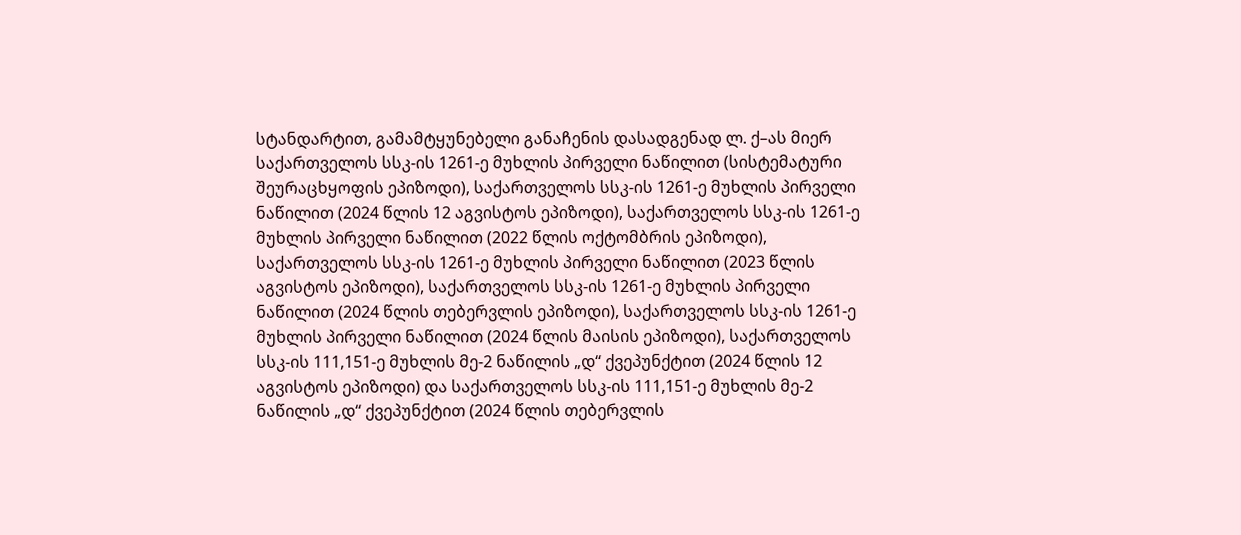სტანდარტით, გამამტყუნებელი განაჩენის დასადგენად ლ. ქ–ას მიერ საქართველოს სსკ-ის 1261-ე მუხლის პირველი ნაწილით (სისტემატური შეურაცხყოფის ეპიზოდი), საქართველოს სსკ-ის 1261-ე მუხლის პირველი ნაწილით (2024 წლის 12 აგვისტოს ეპიზოდი), საქართველოს სსკ-ის 1261-ე მუხლის პირველი ნაწილით (2022 წლის ოქტომბრის ეპიზოდი), საქართველოს სსკ-ის 1261-ე მუხლის პირველი ნაწილით (2023 წლის აგვისტოს ეპიზოდი), საქართველოს სსკ-ის 1261-ე მუხლის პირველი ნაწილით (2024 წლის თებერვლის ეპიზოდი), საქართველოს სსკ-ის 1261-ე მუხლის პირველი ნაწილით (2024 წლის მაისის ეპიზოდი), საქართველოს სსკ-ის 111,151-ე მუხლის მე-2 ნაწილის „დ“ ქვეპუნქტით (2024 წლის 12 აგვისტოს ეპიზოდი) და საქართველოს სსკ-ის 111,151-ე მუხლის მე-2 ნაწილის „დ“ ქვეპუნქტით (2024 წლის თებერვლის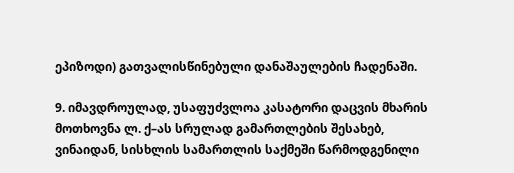ეპიზოდი) გათვალისწინებული დანაშაულების ჩადენაში.

9. იმავდროულად, უსაფუძვლოა კასატორი დაცვის მხარის მოთხოვნა ლ. ქ–ას სრულად გამართლების შესახებ, ვინაიდან, სისხლის სამართლის საქმეში წარმოდგენილი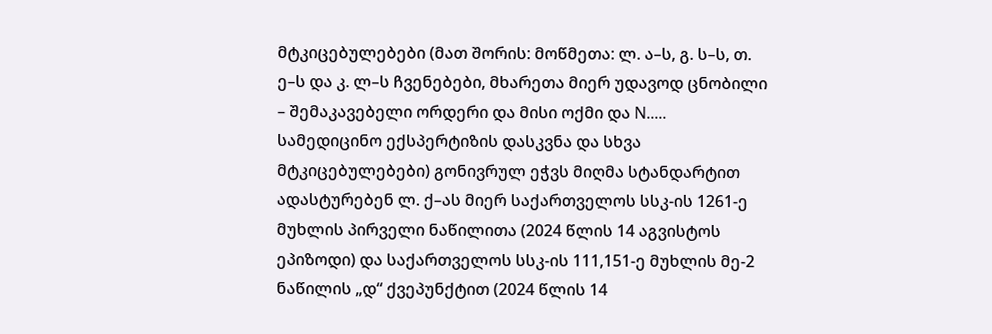მტკიცებულებები (მათ შორის: მოწმეთა: ლ. ა–ს, გ. ს–ს, თ. ე–ს და კ. ლ–ს ჩვენებები, მხარეთა მიერ უდავოდ ცნობილი – შემაკავებელი ორდერი და მისი ოქმი და N..... სამედიცინო ექსპერტიზის დასკვნა და სხვა მტკიცებულებები) გონივრულ ეჭვს მიღმა სტანდარტით ადასტურებენ ლ. ქ–ას მიერ საქართველოს სსკ-ის 1261-ე მუხლის პირველი ნაწილითა (2024 წლის 14 აგვისტოს ეპიზოდი) და საქართველოს სსკ-ის 111,151-ე მუხლის მე-2 ნაწილის „დ“ ქვეპუნქტით (2024 წლის 14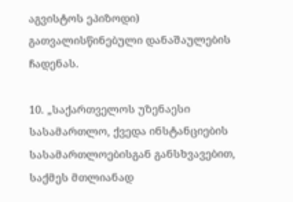აგვისტოს ეპიზოდი) გათვალისწინებული დანაშაულების ჩადენას.

10. „საქართველოს უზენაესი სასამართლო, ქვედა ინსტანციების სასამართლოებისგან განსხვავებით, საქმეს მთლიანად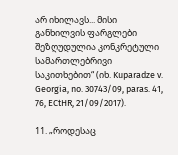არ იხილავს... მისი განხილვის ფარგლები შეზღუდულია კონკრეტული სამართლებრივი საკითხებით“ (იხ. Kuparadze v. Georgia, no. 30743/09, paras. 41, 76, ECtHR, 21/09/2017).

11. „როდესაც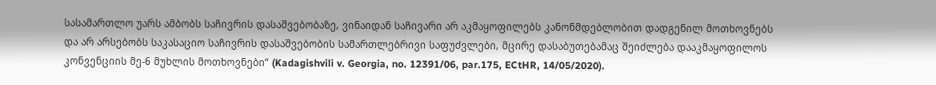სასამართლო უარს ამბობს საჩივრის დასაშვებობაზე, ვინაიდან საჩივარი არ აკმაყოფილებს კანონმდებლობით დადგენილ მოთხოვნებს და არ არსებობს საკასაციო საჩივრის დასაშვებობის სამართლებრივი საფუძვლები, მცირე დასაბუთებამაც შეიძლება დააკმაყოფილოს კონვენციის მე-6 მუხლის მოთხოვნები“ (Kadagishvili v. Georgia, no. 12391/06, par.175, ECtHR, 14/05/2020).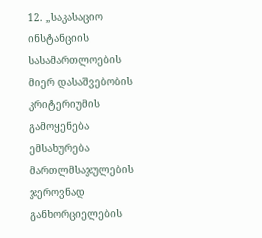12. „საკასაციო ინსტანციის სასამართლოების მიერ დასაშვებობის კრიტერიუმის გამოყენება ემსახურება მართლმსაჯულების ჯეროვნად განხორციელების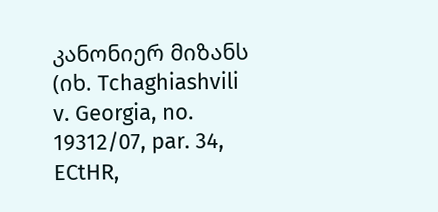კანონიერ მიზანს (იხ. Tchaghiashvili v. Georgia, no. 19312/07, par. 34, ECtHR,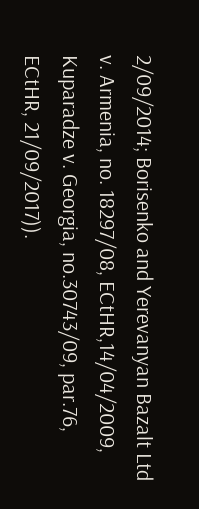2/09/2014; Borisenko and Yerevanyan Bazalt Ltd v. Armenia, no. 18297/08, ECtHR,14/04/2009, Kuparadze v. Georgia, no.30743/09, par.76, ECtHR, 21/09/2017)).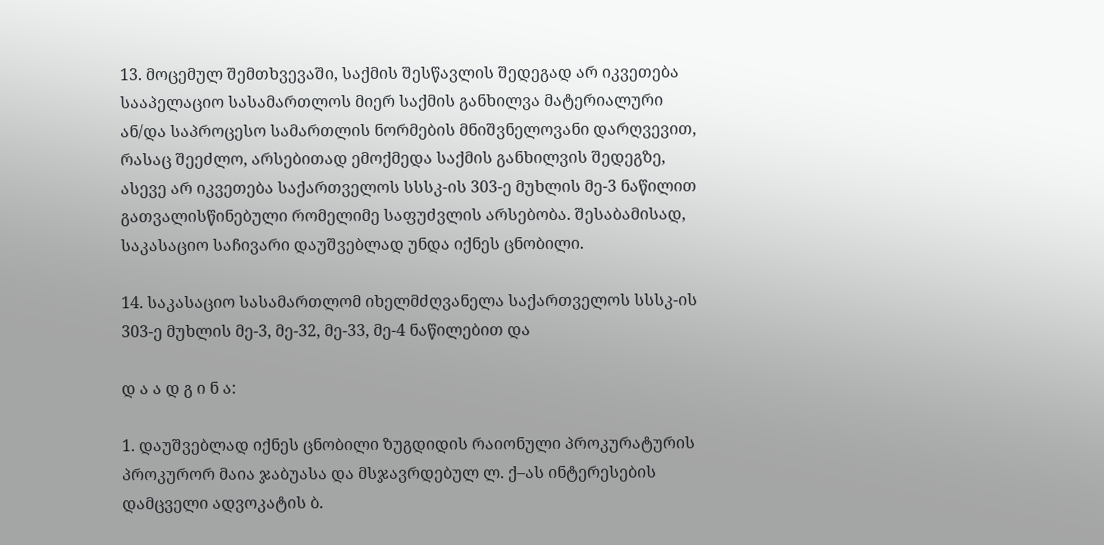13. მოცემულ შემთხვევაში, საქმის შესწავლის შედეგად არ იკვეთება სააპელაციო სასამართლოს მიერ საქმის განხილვა მატერიალური ან/და საპროცესო სამართლის ნორმების მნიშვნელოვანი დარღვევით, რასაც შეეძლო, არსებითად ემოქმედა საქმის განხილვის შედეგზე, ასევე არ იკვეთება საქართველოს სსსკ-ის 303-ე მუხლის მე-3 ნაწილით გათვალისწინებული რომელიმე საფუძვლის არსებობა. შესაბამისად, საკასაციო საჩივარი დაუშვებლად უნდა იქნეს ცნობილი.

14. საკასაციო სასამართლომ იხელმძღვანელა საქართველოს სსსკ-ის 303-ე მუხლის მე-3, მე-32, მე-33, მე-4 ნაწილებით და

დ ა ა დ გ ი ნ ა:

1. დაუშვებლად იქნეს ცნობილი ზუგდიდის რაიონული პროკურატურის პროკურორ მაია ჯაბუასა და მსჯავრდებულ ლ. ქ–ას ინტერესების დამცველი ადვოკატის ბ.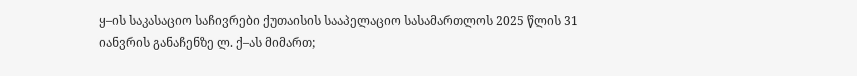ყ–ის საკასაციო საჩივრები ქუთაისის სააპელაციო სასამართლოს 2025 წლის 31 იანვრის განაჩენზე ლ. ქ–ას მიმართ;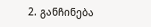2. განჩინება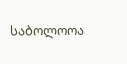საბოლოოა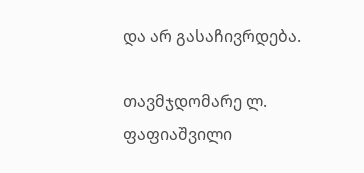და არ გასაჩივრდება.

თავმჯდომარე ლ. ფაფიაშვილი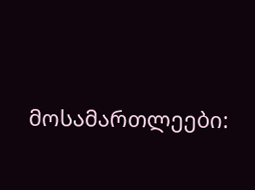მოსამართლეები: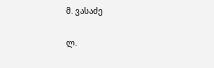მ. ვასაძე

ლ.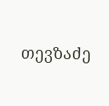თევზაძე